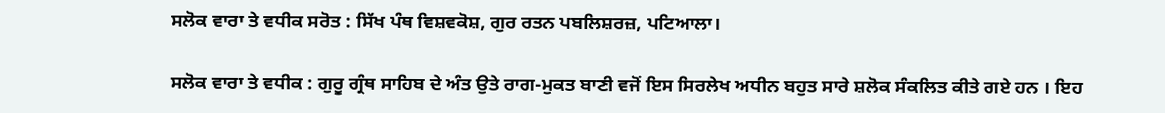ਸਲੋਕ ਵਾਰਾ ਤੇ ਵਧੀਕ ਸਰੋਤ : ਸਿੱਖ ਪੰਥ ਵਿਸ਼ਵਕੋਸ਼, ਗੁਰ ਰਤਨ ਪਬਲਿਸ਼ਰਜ਼, ਪਟਿਆਲਾ।

ਸਲੋਕ ਵਾਰਾ ਤੇ ਵਧੀਕ : ਗੁਰੂ ਗ੍ਰੰਥ ਸਾਹਿਬ ਦੇ ਅੰਤ ਉਤੇ ਰਾਗ-ਮੁਕਤ ਬਾਣੀ ਵਜੋਂ ਇਸ ਸਿਰਲੇਖ ਅਧੀਨ ਬਹੁਤ ਸਾਰੇ ਸ਼ਲੋਕ ਸੰਕਲਿਤ ਕੀਤੇ ਗਏ ਹਨ । ਇਹ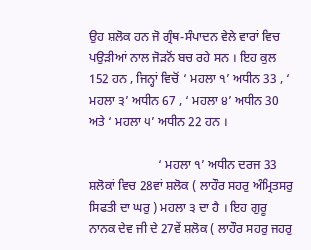ਉਹ ਸ਼ਲੋਕ ਹਨ ਜੋ ਗ੍ਰੰਥ-ਸੰਪਾਦਨ ਵੇਲੇ ਵਾਰਾਂ ਵਿਚ ਪਉੜੀਆਂ ਨਾਲ ਜੋੜਨੋਂ ਬਚ ਰਹੇ ਸਨ । ਇਹ ਕੁਲ 152 ਹਨ , ਜਿਨ੍ਹਾਂ ਵਿਚੋਂ ‘ ਮਹਲਾ ੧’ ਅਧੀਨ 33 , ‘ ਮਹਲਾ ੩’ ਅਧੀਨ 67 , ‘ ਮਹਲਾ ੪’ ਅਧੀਨ 30 ਅਤੇ ‘ ਮਹਲਾ ੫’ ਅਧੀਨ 22 ਹਨ ।

                      ‘ ਮਹਲਾ ੧’ ਅਧੀਨ ਦਰਜ 33 ਸ਼ਲੋਕਾਂ ਵਿਚ 28ਵਾਂ ਸ਼ਲੋਕ ( ਲਾਹੌਰ ਸਹਰੁ ਅੰਮ੍ਰਿਤਸਰੁ ਸਿਫਤੀ ਦਾ ਘਰੁ ) ਮਹਲਾ ੩ ਦਾ ਹੈ । ਇਹ ਗੁਰੂ ਨਾਨਕ ਦੇਵ ਜੀ ਦੇ 27ਵੇਂ ਸ਼ਲੋਕ ( ਲਾਹੌਰ ਸਹਰੁ ਜਹਰੁ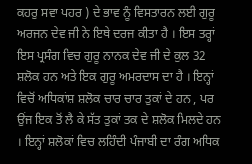ਕਹਰੁ ਸਵਾ ਪਹਰ ) ਦੇ ਭਾਵ ਨੂੰ ਵਿਸਤਾਰਨ ਲਈ ਗੁਰੂ ਅਰਜਨ ਦੇਵ ਜੀ ਨੇ ਇਥੇ ਦਰਜ ਕੀਤਾ ਹੈ । ਇਸ ਤਰ੍ਹਾਂ ਇਸ ਪ੍ਰਸੰਗ ਵਿਚ ਗੁਰੂ ਨਾਨਕ ਦੇਵ ਜੀ ਦੇ ਕੁਲ 32 ਸ਼ਲੋਕ ਹਨ ਅਤੇ ਇਕ ਗੁਰੂ ਅਮਰਦਾਸ ਦਾ ਹੈ । ਇਨ੍ਹਾਂ ਵਿਚੋਂ ਅਧਿਕਾਂਸ਼ ਸ਼ਲੋਕ ਚਾਰ ਚਾਰ ਤੁਕਾਂ ਦੇ ਹਨ , ਪਰ ਉਂਜ ਇਕ ਤੋਂ ਲੈ ਕੇ ਸੱਤ ਤੁਕਾਂ ਤਕ ਦੇ ਸ਼ਲੋਕ ਮਿਲਦੇ ਹਨ । ਇਨ੍ਹਾਂ ਸ਼ਲੋਕਾਂ ਵਿਚ ਲਹਿੰਦੀ ਪੰਜਾਬੀ ਦਾ ਰੰਗ ਅਧਿਕ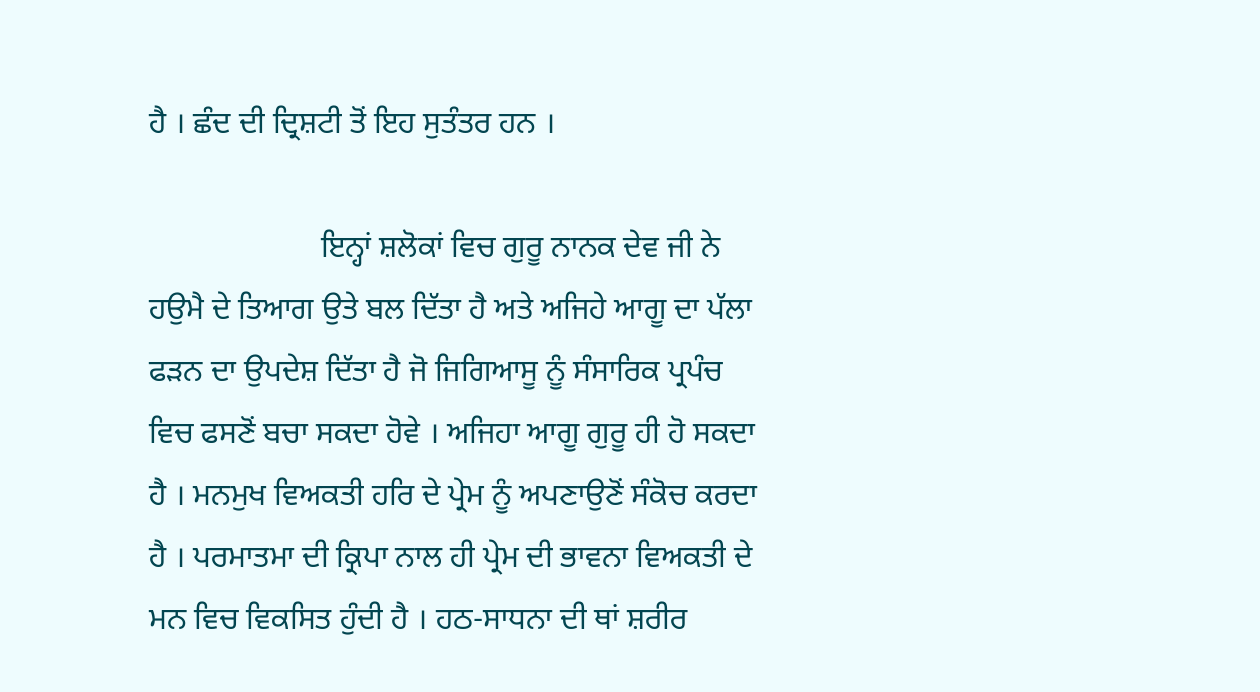ਹੈ । ਛੰਦ ਦੀ ਦ੍ਰਿਸ਼ਟੀ ਤੋਂ ਇਹ ਸੁਤੰਤਰ ਹਨ ।

                      ਇਨ੍ਹਾਂ ਸ਼ਲੋਕਾਂ ਵਿਚ ਗੁਰੂ ਨਾਨਕ ਦੇਵ ਜੀ ਨੇ ਹਉਮੈ ਦੇ ਤਿਆਗ ਉਤੇ ਬਲ ਦਿੱਤਾ ਹੈ ਅਤੇ ਅਜਿਹੇ ਆਗੂ ਦਾ ਪੱਲਾ ਫੜਨ ਦਾ ਉਪਦੇਸ਼ ਦਿੱਤਾ ਹੈ ਜੋ ਜਿਗਿਆਸੂ ਨੂੰ ਸੰਸਾਰਿਕ ਪ੍ਰਪੰਚ ਵਿਚ ਫਸਣੋਂ ਬਚਾ ਸਕਦਾ ਹੋਵੇ । ਅਜਿਹਾ ਆਗੂ ਗੁਰੂ ਹੀ ਹੋ ਸਕਦਾ ਹੈ । ਮਨਮੁਖ ਵਿਅਕਤੀ ਹਰਿ ਦੇ ਪ੍ਰੇਮ ਨੂੰ ਅਪਣਾਉਣੋਂ ਸੰਕੋਚ ਕਰਦਾ ਹੈ । ਪਰਮਾਤਮਾ ਦੀ ਕ੍ਰਿਪਾ ਨਾਲ ਹੀ ਪ੍ਰੇਮ ਦੀ ਭਾਵਨਾ ਵਿਅਕਤੀ ਦੇ ਮਨ ਵਿਚ ਵਿਕਸਿਤ ਹੁੰਦੀ ਹੈ । ਹਠ-ਸਾਧਨਾ ਦੀ ਥਾਂ ਸ਼ਰੀਰ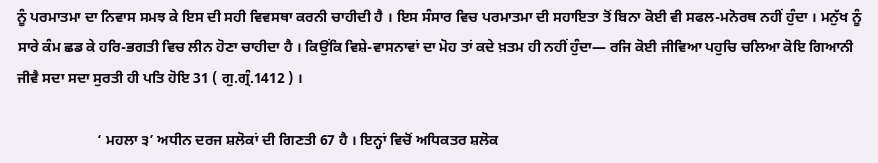ਨੂੰ ਪਰਮਾਤਮਾ ਦਾ ਨਿਵਾਸ ਸਮਝ ਕੇ ਇਸ ਦੀ ਸਹੀ ਵਿਵਸਥਾ ਕਰਨੀ ਚਾਹੀਦੀ ਹੈ । ਇਸ ਸੰਸਾਰ ਵਿਚ ਪਰਮਾਤਮਾ ਦੀ ਸਹਾਇਤਾ ਤੋਂ ਬਿਨਾ ਕੋਈ ਵੀ ਸਫਲ-ਮਨੋਰਥ ਨਹੀਂ ਹੁੰਦਾ । ਮਨੁੱਖ ਨੂੰ ਸਾਰੇ ਕੰਮ ਛਡ ਕੇ ਹਰਿ-ਭਗਤੀ ਵਿਚ ਲੀਨ ਹੋਣਾ ਚਾਹੀਦਾ ਹੈ । ਕਿਉਂਕਿ ਵਿਸ਼ੇ-ਵਾਸਨਾਵਾਂ ਦਾ ਮੋਹ ਤਾਂ ਕਦੇ ਖ਼ਤਮ ਹੀ ਨਹੀਂ ਹੁੰਦਾ— ਰਜਿ ਕੋਈ ਜੀਵਿਆ ਪਹੁਚਿ ਚਲਿਆ ਕੋਇ ਗਿਆਨੀ ਜੀਵੈ ਸਦਾ ਸਦਾ ਸੁਰਤੀ ਹੀ ਪਤਿ ਹੋਇ 31 ( ਗੁ.ਗ੍ਰੰ.1412 ) ।

                      ‘ ਮਹਲਾ ੩’ ਅਧੀਨ ਦਰਜ ਸ਼ਲੋਕਾਂ ਦੀ ਗਿਣਤੀ 67 ਹੈ । ਇਨ੍ਹਾਂ ਵਿਚੋਂ ਅਧਿਕਤਰ ਸ਼ਲੋਕ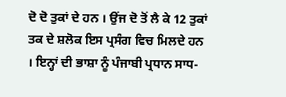ਦੋ ਦੋ ਤੁਕਾਂ ਦੇ ਹਨ । ਉਂਜ ਦੋ ਤੋਂ ਲੈ ਕੇ 12 ਤੁਕਾਂ ਤਕ ਦੇ ਸ਼ਲੋਕ ਇਸ ਪ੍ਰਸੰਗ ਵਿਚ ਮਿਲਦੇ ਹਨ । ਇਨ੍ਹਾਂ ਦੀ ਭਾਸ਼ਾ ਨੂੰ ਪੰਜਾਬੀ ਪ੍ਰਧਾਨ ਸਾਧ-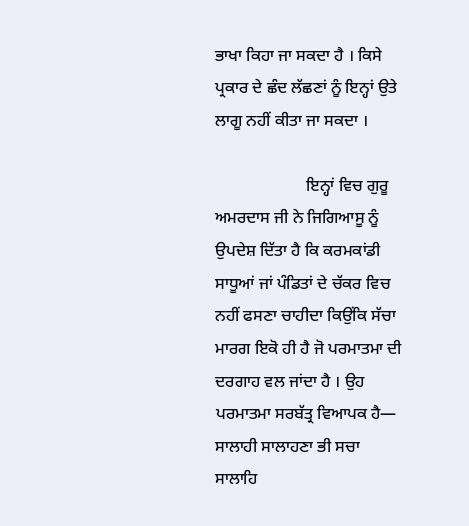ਭਾਖਾ ਕਿਹਾ ਜਾ ਸਕਦਾ ਹੈ । ਕਿਸੇ ਪ੍ਰਕਾਰ ਦੇ ਛੰਦ ਲੱਛਣਾਂ ਨੂੰ ਇਨ੍ਹਾਂ ਉਤੇ ਲਾਗੂ ਨਹੀਂ ਕੀਤਾ ਜਾ ਸਕਦਾ ।

                      ਇਨ੍ਹਾਂ ਵਿਚ ਗੁਰੂ ਅਮਰਦਾਸ ਜੀ ਨੇ ਜਿਗਿਆਸੂ ਨੂੰ ਉਪਦੇਸ਼ ਦਿੱਤਾ ਹੈ ਕਿ ਕਰਮਕਾਂਡੀ ਸਾਧੂਆਂ ਜਾਂ ਪੰਡਿਤਾਂ ਦੇ ਚੱਕਰ ਵਿਚ ਨਹੀਂ ਫਸਣਾ ਚਾਹੀਦਾ ਕਿਉਂਕਿ ਸੱਚਾ ਮਾਰਗ ਇਕੋ ਹੀ ਹੈ ਜੋ ਪਰਮਾਤਮਾ ਦੀ ਦਰਗਾਹ ਵਲ ਜਾਂਦਾ ਹੈ । ਉਹ ਪਰਮਾਤਮਾ ਸਰਬੱਤ੍ਰ ਵਿਆਪਕ ਹੈ— ਸਾਲਾਹੀ ਸਾਲਾਹਣਾ ਭੀ ਸਚਾ ਸਾਲਾਹਿ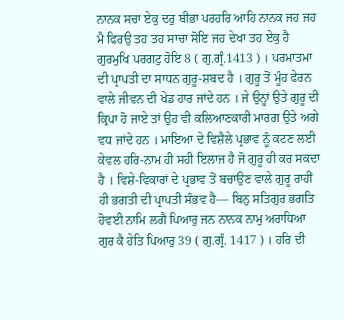ਨਾਨਕ ਸਚਾ ਏਕੁ ਦਰੁ ਬੀਭਾ ਪਰਹਰਿ ਆਹਿ ਨਾਨਕ ਜਹ ਜਹ ਮੈ ਫਿਰਉ ਤਹ ਤਹ ਸਾਚਾ ਸੋਇ ਜਹ ਦੇਖਾ ਤਹ ਏਕੁ ਹੈ ਗੁਰਮੁਖਿ ਪਰਗਟੁ ਹੋਇ 8 ( ਗੁ.ਗ੍ਰੰ.1413 ) । ਪਰਮਾਤਮਾ ਦੀ ਪ੍ਰਾਪਤੀ ਦਾ ਸਾਧਨ ਗੁਰੂ-ਸ਼ਬਦ ਹੈ । ਗੁਰੂ ਤੋਂ ਮੂੰਹ ਫੇਰਨ ਵਾਲੇ ਜੀਵਨ ਦੀ ਖੇਡ ਹਾਰ ਜਾਂਦੇ ਹਨ । ਜੇ ਉਨ੍ਹਾਂ ਉਤੇ ਗੁਰੂ ਦੀ ਕ੍ਰਿਪਾ ਹੋ ਜਾਏ ਤਾਂ ਉਹ ਵੀ ਕਲਿਆਣਕਾਰੀ ਮਾਰਗ ਉਤੇ ਅਗੇ ਵਧ ਜਾਂਦੇ ਹਨ । ਮਾਇਆ ਦੇ ਵਿਸ਼ੈਲੇ ਪ੍ਰਭਾਵ ਨੂੰ ਕਟਣ ਲਈ ਕੇਵਲ ਹਰਿ-ਨਾਮ ਹੀ ਸਹੀ ਇਲਾਜ ਹੈ ਜੋ ਗੁਰੂ ਹੀ ਕਰ ਸਕਦਾ ਹੈ । ਵਿਸ਼ੇ-ਵਿਕਾਰਾਂ ਦੇ ਪ੍ਰਭਾਵ ਤੋਂ ਬਚਾਉਣ ਵਾਲੇ ਗੁਰੂ ਰਾਹੀਂ ਹੀ ਭਗਤੀ ਦੀ ਪ੍ਰਾਪਤੀ ਸੰਭਵ ਹੈ— ਬਿਨੁ ਸਤਿਗੁਰ ਭਗਤਿ ਹੋਵਈ ਨਾਮਿ ਲਗੈ ਪਿਆਰੁ ਜਨ ਨਾਨਕ ਨਾਮੁ ਅਰਾਧਿਆ ਗੁਰ ਕੈ ਹੇਤਿ ਪਿਆਰੁ 39 ( ਗੁ.ਗ੍ਰੰ. 1417 ) । ਹਰਿ ਦੀ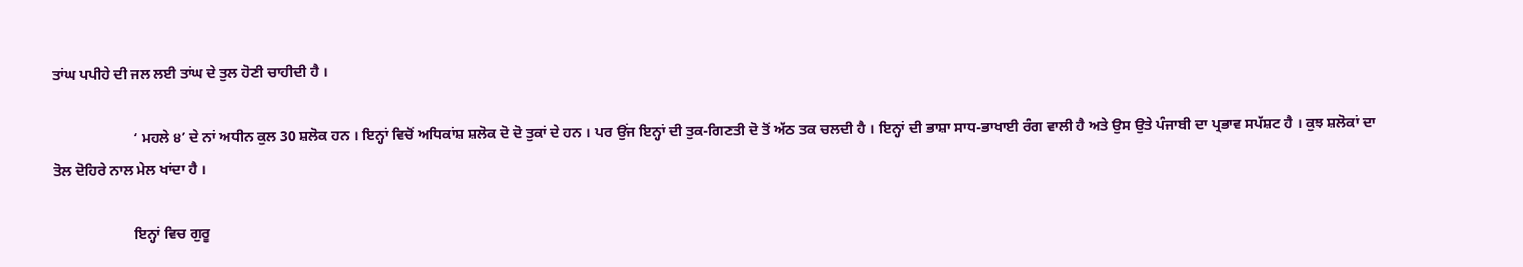ਤਾਂਘ ਪਪੀਹੇ ਦੀ ਜਲ ਲਈ ਤਾਂਘ ਦੇ ਤੁਲ ਹੋਣੀ ਚਾਹੀਦੀ ਹੈ ।

                      ‘ ਮਹਲੇ ੪’ ਦੇ ਨਾਂ ਅਧੀਨ ਕੁਲ 30 ਸ਼ਲੋਕ ਹਨ । ਇਨ੍ਹਾਂ ਵਿਚੋਂ ਅਧਿਕਾਂਸ਼ ਸ਼ਲੋਕ ਦੋ ਦੋ ਤੁਕਾਂ ਦੇ ਹਨ । ਪਰ ਉਂਜ ਇਨ੍ਹਾਂ ਦੀ ਤੁਕ-ਗਿਣਤੀ ਦੋ ਤੋਂ ਅੱਠ ਤਕ ਚਲਦੀ ਹੈ । ਇਨ੍ਹਾਂ ਦੀ ਭਾਸ਼ਾ ਸਾਧ-ਭਾਖਾਈ ਰੰਗ ਵਾਲੀ ਹੈ ਅਤੇ ਉਸ ਉਤੇ ਪੰਜਾਬੀ ਦਾ ਪ੍ਰਭਾਵ ਸਪੱਸ਼ਟ ਹੈ । ਕੁਝ ਸ਼ਲੋਕਾਂ ਦਾ ਤੋਲ ਦੋਹਿਰੇ ਨਾਲ ਮੇਲ ਖਾਂਦਾ ਹੈ ।

                      ਇਨ੍ਹਾਂ ਵਿਚ ਗੁਰੂ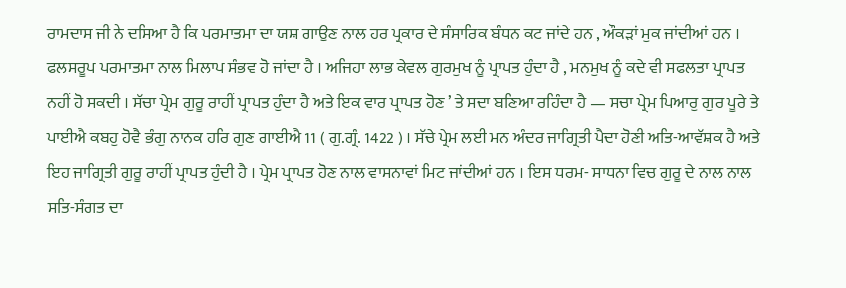ਰਾਮਦਾਸ ਜੀ ਨੇ ਦਸਿਆ ਹੈ ਕਿ ਪਰਮਾਤਮਾ ਦਾ ਯਸ਼ ਗਾਉਣ ਨਾਲ ਹਰ ਪ੍ਰਕਾਰ ਦੇ ਸੰਸਾਰਿਕ ਬੰਧਨ ਕਟ ਜਾਂਦੇ ਹਨ , ਔਕੜਾਂ ਮੁਕ ਜਾਂਦੀਆਂ ਹਨ । ਫਲਸਰੂਪ ਪਰਮਾਤਮਾ ਨਾਲ ਮਿਲਾਪ ਸੰਭਵ ਹੋ ਜਾਂਦਾ ਹੈ । ਅਜਿਹਾ ਲਾਭ ਕੇਵਲ ਗੁਰਮੁਖ ਨੂੰ ਪ੍ਰਾਪਤ ਹੁੰਦਾ ਹੈ , ਮਨਮੁਖ ਨੂੰ ਕਦੇ ਵੀ ਸਫਲਤਾ ਪ੍ਰਾਪਤ ਨਹੀਂ ਹੋ ਸਕਦੀ । ਸੱਚਾ ਪ੍ਰੇਮ ਗੁਰੂ ਰਾਹੀਂ ਪ੍ਰਾਪਤ ਹੁੰਦਾ ਹੈ ਅਤੇ ਇਕ ਵਾਰ ਪ੍ਰਾਪਤ ਹੋਣ ’ ਤੇ ਸਦਾ ਬਣਿਆ ਰਹਿੰਦਾ ਹੈ — ਸਚਾ ਪ੍ਰੇਮ ਪਿਆਰੁ ਗੁਰ ਪੂਰੇ ਤੇ ਪਾਈਐ ਕਬਹੁ ਹੋਵੈ ਭੰਗੁ ਨਾਨਕ ਹਰਿ ਗੁਣ ਗਾਈਐ 11 ( ਗੁ.ਗ੍ਰੰ. 1422 ) । ਸੱਚੇ ਪ੍ਰੇਮ ਲਈ ਮਨ ਅੰਦਰ ਜਾਗ੍ਰਿਤੀ ਪੈਦਾ ਹੋਣੀ ਅਤਿ-ਆਵੱਸ਼ਕ ਹੈ ਅਤੇ ਇਹ ਜਾਗ੍ਰਿਤੀ ਗੁਰੂ ਰਾਹੀਂ ਪ੍ਰਾਪਤ ਹੁੰਦੀ ਹੈ । ਪ੍ਰੇਮ ਪ੍ਰਾਪਤ ਹੋਣ ਨਾਲ ਵਾਸਨਾਵਾਂ ਮਿਟ ਜਾਂਦੀਆਂ ਹਨ । ਇਸ ਧਰਮ- ਸਾਧਨਾ ਵਿਚ ਗੁਰੂ ਦੇ ਨਾਲ ਨਾਲ ਸਤਿ-ਸੰਗਤ ਦਾ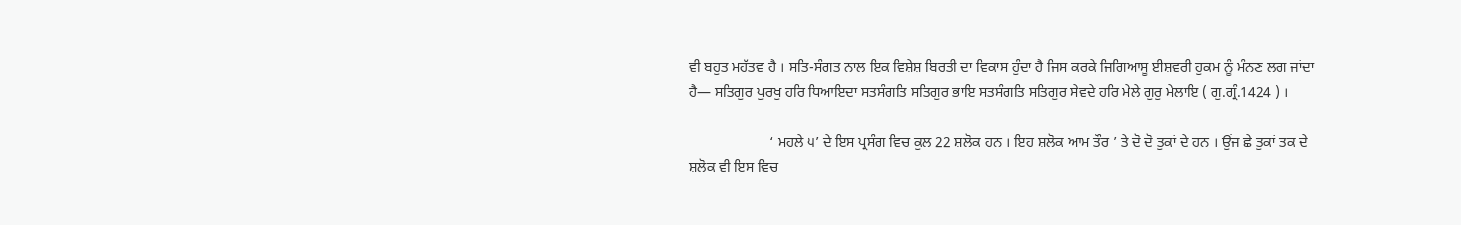ਵੀ ਬਹੁਤ ਮਹੱਤਵ ਹੈ । ਸਤਿ-ਸੰਗਤ ਨਾਲ ਇਕ ਵਿਸ਼ੇਸ਼ ਬਿਰਤੀ ਦਾ ਵਿਕਾਸ ਹੁੰਦਾ ਹੈ ਜਿਸ ਕਰਕੇ ਜਿਗਿਆਸੂ ਈਸ਼ਵਰੀ ਹੁਕਮ ਨੂੰ ਮੰਨਣ ਲਗ ਜਾਂਦਾ ਹੈ— ਸਤਿਗੁਰ ਪੁਰਖੁ ਹਰਿ ਧਿਆਇਦਾ ਸਤਸੰਗਤਿ ਸਤਿਗੁਰ ਭਾਇ ਸਤਸੰਗਤਿ ਸਤਿਗੁਰ ਸੇਵਦੇ ਹਰਿ ਮੇਲੇ ਗੁਰੁ ਮੇਲਾਇ ( ਗੁ.ਗ੍ਰੰ.1424 ) ।

                      ‘ ਮਹਲੇ ੫’ ਦੇ ਇਸ ਪ੍ਰਸੰਗ ਵਿਚ ਕੁਲ 22 ਸ਼ਲੋਕ ਹਨ । ਇਹ ਸ਼ਲੋਕ ਆਮ ਤੌਰ ’ ਤੇ ਦੋ ਦੋ ਤੁਕਾਂ ਦੇ ਹਨ । ਉਂਜ ਛੇ ਤੁਕਾਂ ਤਕ ਦੇ ਸ਼ਲੋਕ ਵੀ ਇਸ ਵਿਚ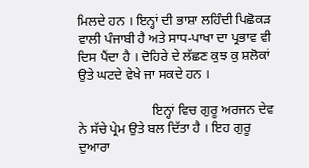ਮਿਲਦੇ ਹਨ । ਇਨ੍ਹਾਂ ਦੀ ਭਾਸ਼ਾ ਲਹਿੰਦੀ ਪਿਛੋਕੜ ਵਾਲੀ ਪੰਜਾਬੀ ਹੈ ਅਤੇ ਸਾਧ-ਪਾਖਾ ਦਾ ਪ੍ਰਭਾਵ ਵੀ ਦਿਸ ਪੈਂਦਾ ਹੈ । ਦੋਹਿਰੇ ਦੇ ਲੱਛਣ ਕੁਝ ਕੁ ਸ਼ਲੋਕਾਂ ਉਤੇ ਘਟਦੇ ਵੇਖੇ ਜਾ ਸਕਦੇ ਹਨ ।

                      ਇਨ੍ਹਾਂ ਵਿਚ ਗੁਰੂ ਅਰਜਨ ਦੇਵ ਨੇ ਸੱਚੇ ਪ੍ਰੇਮ ਉਤੇ ਬਲ ਦਿੱਤਾ ਹੈ । ਇਹ ਗੁਰੂ ਦੁਆਰਾ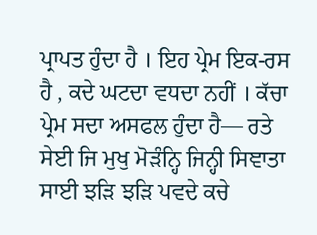ਪ੍ਰਾਪਤ ਹੁੰਦਾ ਹੈ । ਇਹ ਪ੍ਰੇਮ ਇਕ-ਰਸ ਹੈ , ਕਦੇ ਘਟਦਾ ਵਧਦਾ ਨਹੀਂ । ਕੱਚਾ ਪ੍ਰੇਮ ਸਦਾ ਅਸਫਲ ਹੁੰਦਾ ਹੈ— ਰਤੇ ਸੇਈ ਜਿ ਮੁਖੁ ਮੋੜੰਨ੍ਹਿ ਜਿਨ੍ਹੀ ਸਿਞਾਤਾ ਸਾਈ ਝੜਿ ਝੜਿ ਪਵਦੇ ਕਚੇ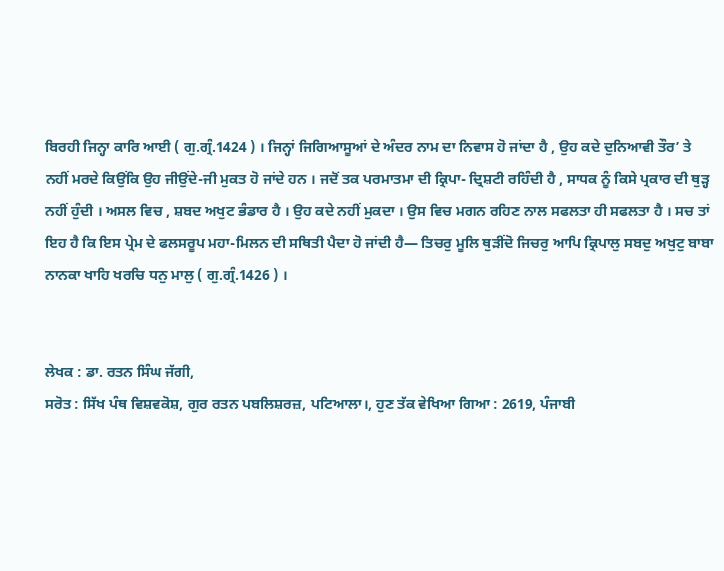ਬਿਰਹੀ ਜਿਨ੍ਹਾ ਕਾਰਿ ਆਈ ( ਗੁ.ਗ੍ਰੰ.1424 ) । ਜਿਨ੍ਹਾਂ ਜਿਗਿਆਸੂਆਂ ਦੇ ਅੰਦਰ ਨਾਮ ਦਾ ਨਿਵਾਸ ਹੋ ਜਾਂਦਾ ਹੈ , ਉਹ ਕਦੇ ਦੁਨਿਆਵੀ ਤੌਰ’ ਤੇ ਨਹੀਂ ਮਰਦੇ ਕਿਉਂਕਿ ਉਹ ਜੀਉਂਦੇ-ਜੀ ਮੁਕਤ ਹੋ ਜਾਂਦੇ ਹਨ । ਜਦੋਂ ਤਕ ਪਰਮਾਤਮਾ ਦੀ ਕ੍ਰਿਪਾ- ਦ੍ਰਿਸ਼ਟੀ ਰਹਿੰਦੀ ਹੈ , ਸਾਧਕ ਨੂੰ ਕਿਸੇ ਪ੍ਰਕਾਰ ਦੀ ਥੁੜ੍ਹ ਨਹੀਂ ਹੁੰਦੀ । ਅਸਲ ਵਿਚ , ਸ਼ਬਦ ਅਖੁਟ ਭੰਡਾਰ ਹੈ । ਉਹ ਕਦੇ ਨਹੀਂ ਮੁਕਦਾ । ਉਸ ਵਿਚ ਮਗਨ ਰਹਿਣ ਨਾਲ ਸਫਲਤਾ ਹੀ ਸਫਲਤਾ ਹੈ । ਸਚ ਤਾਂ ਇਹ ਹੈ ਕਿ ਇਸ ਪ੍ਰੇਮ ਦੇ ਫਲਸਰੂਪ ਮਹਾ-ਮਿਲਨ ਦੀ ਸਥਿਤੀ ਪੈਦਾ ਹੋ ਜਾਂਦੀ ਹੈ— ਤਿਚਰੁ ਮੂਲਿ ਥੁੜੀਂਦੋ ਜਿਚਰੁ ਆਪਿ ਕ੍ਰਿਪਾਲੁ ਸਬਦੁ ਅਖੁਟੁ ਬਾਬਾ ਨਾਨਕਾ ਖਾਹਿ ਖਰਚਿ ਧਨੁ ਮਾਲੁ ( ਗੁ.ਗ੍ਰੰ.1426 ) ।


ਲੇਖਕ : ਡਾ. ਰਤਨ ਸਿੰਘ ਜੱਗੀ,
ਸਰੋਤ : ਸਿੱਖ ਪੰਥ ਵਿਸ਼ਵਕੋਸ਼, ਗੁਰ ਰਤਨ ਪਬਲਿਸ਼ਰਜ਼, ਪਟਿਆਲਾ।, ਹੁਣ ਤੱਕ ਵੇਖਿਆ ਗਿਆ : 2619, ਪੰਜਾਬੀ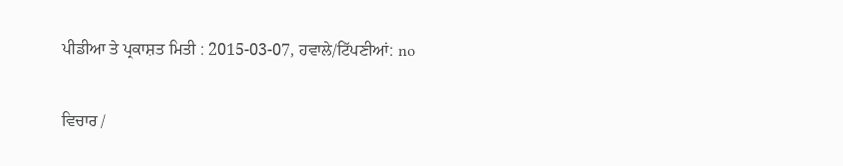ਪੀਡੀਆ ਤੇ ਪ੍ਰਕਾਸ਼ਤ ਮਿਤੀ : 2015-03-07, ਹਵਾਲੇ/ਟਿੱਪਣੀਆਂ: no

ਵਿਚਾਰ /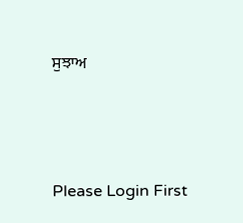ਸੁਝਾਅ



Please Login First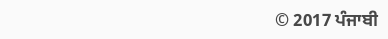© 2017 ਪੰਜਾਬੀ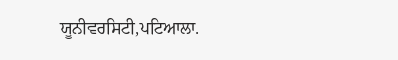ਯੂਨੀਵਰਸਿਟੀ,ਪਟਿਆਲਾ.